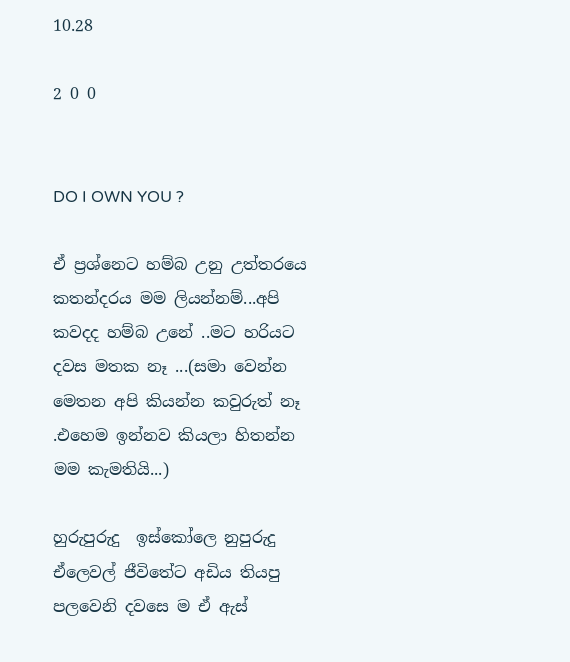10.28

2 0 0


DO I OWN YOU ?

ඒ ප්‍රශ්නෙට හම්බ උනු උත්තරයෙ කතන්දරය මම ලියන්නම්...අපි කවදද හම්බ උනේ ..මට හරියට දවස මතක නෑ ...(සමා වෙන්න මෙතන අපි කියන්න කවුරුත් නෑ .එහෙම ඉන්නව කියලා හිතන්න මම කැමතියි...)

හුරුපුරුදු  ඉස්කෝලෙ නුපුරුදු ඒලෙවල් ජීවිතේට අඩිය තියපු පලවෙනි දවසෙ ම ඒ ඇස්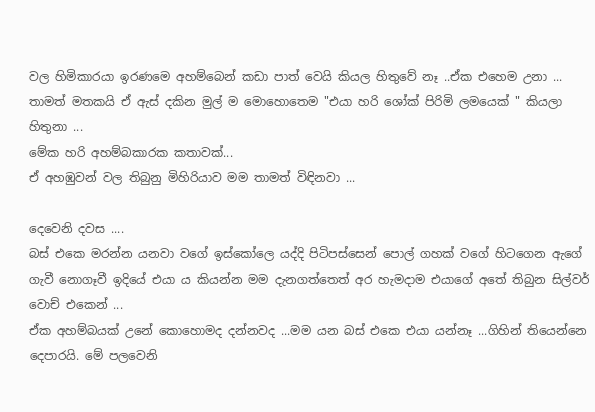වල හිමිකාරයා ඉරණමෙ අහම්බෙන් කඩා පාත් වෙයි කියල හිතුවේ නෑ ..ඒක එහෙම උනා ...
තාමත් මතකයි ඒ ඇස් දකින මුල් ම මොහොතෙම "එයා හරි ශෝක් පිරිමි ලමයෙක් " කියලා හිතුනා ...
මේක හරි අහම්බකාරක කතාවක්...
ඒ අහඹුවන් වල තිබුනු මිහිරියාව මම තාමත් විඳිනවා ...

දෙවෙනි දවස ....
බස් එකෙ මරන්න යනවා වගේ ඉස්කෝලෙ යද්දි පිටිපස්සෙන් පොල් ගහක් වගේ හිටගෙන ඇගේ ගැවී නොගෑවී ඉදියේ එයා ය කියන්න මම දැනගත්තෙත් අර හැමදාම එයාගේ අතේ තිබුන සිල්වර් වොච් එකෙන් ...
ඒක අහම්බයක් උනේ කොහොමද දන්නවද ...මම යන බස් එකෙ එයා යන්නෑ ...ගිහින් තියෙන්නෙ දෙපාරයි. මේ පලවෙනි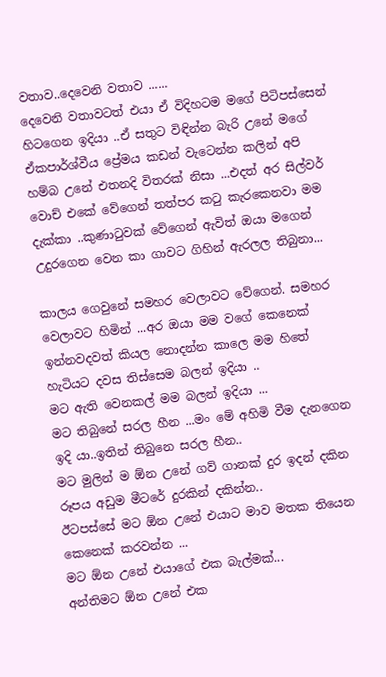වතාව..දෙවෙනි වතාව ......
දෙවෙනි වතාවටත් එයා ඒ විදිහටම මගේ පිටිපස්සෙන් හිටගෙන ඉදියා ..ඒ සතුට විඳින්න බැරි උනේ මගේ ඒකපාර්ශ්වීය ප්‍රේමය කඩන් වැටෙන්න කලින් අපි හම්බ උනේ එතනදි විතරක් නිසා ...එදත් අර සිල්වර් වොච් එකේ වේගෙන් තත්පර කටු කැරකෙනවා මම දැක්කා ..කුණාටුවක් වේගෙන් ඇවිත් ඔයා මගෙන් උදුරගෙන වෙන කා ගාවට ගිහින් ඇරලල තිබුනා...

කාලය ගෙවුනේ සමහර වෙලාවට වේගෙන්. සමහර වෙලාවට හිමින් ...අර ඔයා මම වගේ කෙනෙක් ඉන්නවදවත් කියල නොදන්න කාලෙ මම හිතේ හැටියට දවස තිස්සෙම බලන් ඉදියා ..
මට ඇති වෙනකල් මම බලන් ඉදියා ...
මට තිබුනේ සරල හීන ...මං මේ අහිමි වීම දැනගෙන ඉදි යා..ඉතින් තිබුනෙ සරල හීන..
මට මුලින් ම ඕන උනේ ගව් ගානක් දුර ඉදන් දකින රූපය අඩුම මීටරේ දුරකින් දකින්න..
ඊටපස්සේ මට ඕන උනේ එයාට මාව මතක තියෙන කෙනෙක් කරවන්න ...
මට ඕන උනේ එයාගේ එක බැල්මක්...
අන්තිමට ඕන උනේ එක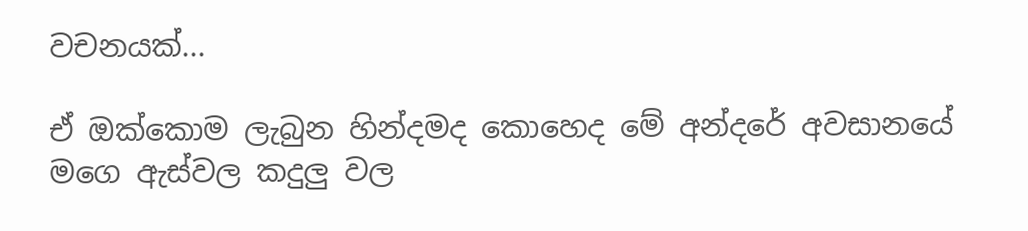වචනයක්...

ඒ ඔක්කොම ලැබුන හින්දමද කොහෙද මේ අන්දරේ අවසානයේ මගෙ ඇස්වල කදුලු වල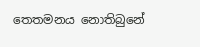තෙතමනය නොතිබුනේ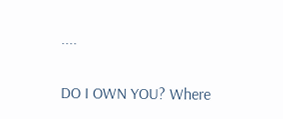....

DO I OWN YOU? Where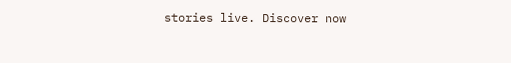stories live. Discover now